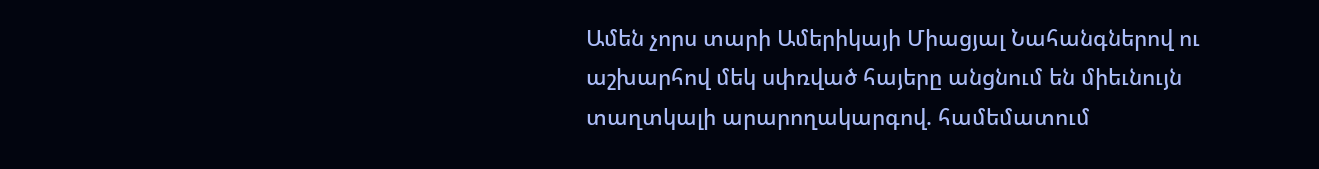Ամեն չորս տարի Ամերիկայի Միացյալ Նահանգներով ու աշխարհով մեկ սփռված հայերը անցնում են միեւնույն տաղտկալի արարողակարգով. համեմատում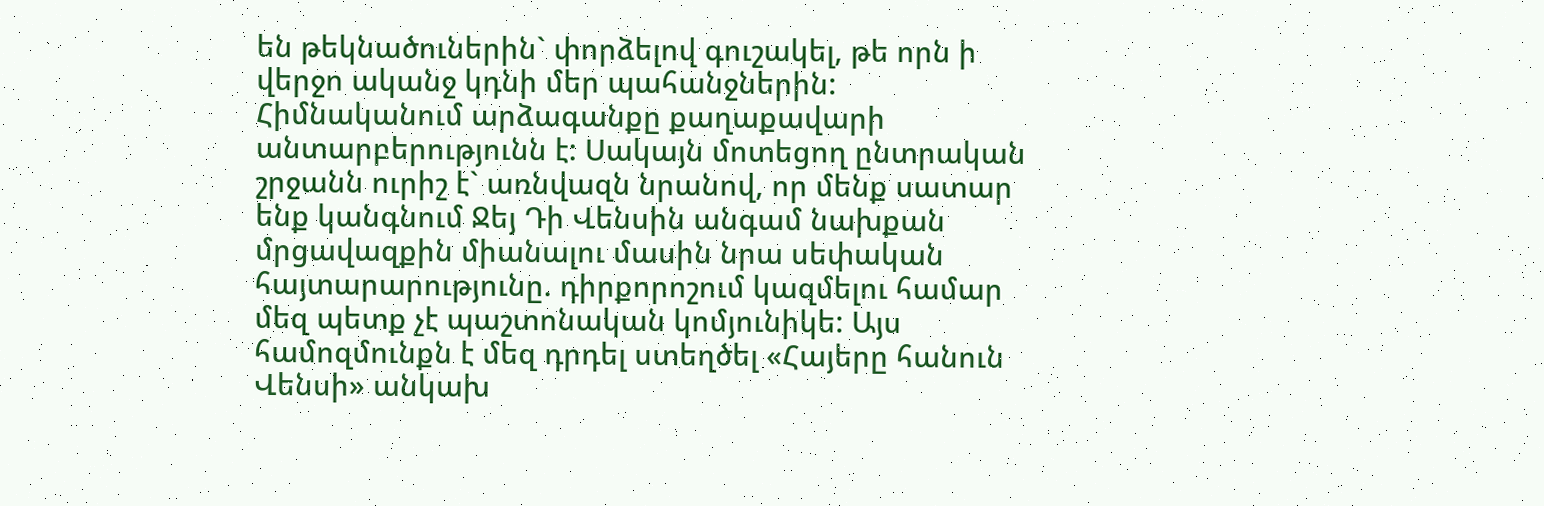են թեկնածուներին` փորձելով գուշակել, թե որն ի վերջո ականջ կդնի մեր պահանջներին: Հիմնականում արձագանքը քաղաքավարի անտարբերությունն է: Սակայն մոտեցող ընտրական շրջանն ուրիշ է` առնվազն նրանով, որ մենք սատար ենք կանգնում Ջեյ Դի Վենսին անգամ նախքան մրցավազքին միանալու մասին նրա սեփական հայտարարությունը. դիրքորոշում կազմելու համար մեզ պետք չէ պաշտոնական կոմյունիկե: Այս համոզմունքն է մեզ դրդել ստեղծել «Հայերը հանուն Վենսի» անկախ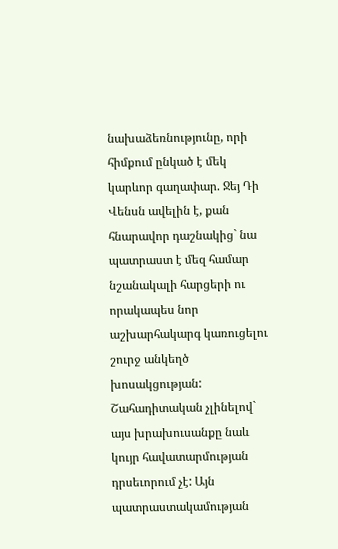նախաձեռնությունը, որի հիմքում ընկած է մեկ կարևոր գաղափար. Ջեյ Դի Վենսն ավելին է, քան հնարավոր դաշնակից` նա պատրաստ է մեզ համար նշանակալի հարցերի ու որակապես նոր աշխարհակարգ կառուցելու շուրջ անկեղծ խոսակցության:
Շահադիտական չլինելով` այս խրախուսանքը նաև կույր հավատարմության դրսեւորում չէ: Այն պատրաստակամության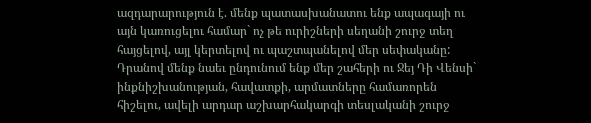ազդարարություն է. մենք պատասխանատու ենք ապագայի ու այն կառուցելու համար` ոչ թե ուրիշների սեղանի շուրջ տեղ հայցելով, այլ կերտելով ու պաշտպանելով մեր սեփականը: Դրանով մենք նաեւ ընդունում ենք մեր շահերի ու Ջեյ Դի Վենսի` ինքնիշխանության, հավատքի, արմատները համառորեն հիշելու, ավելի արդար աշխարհակարգի տեսլականի շուրջ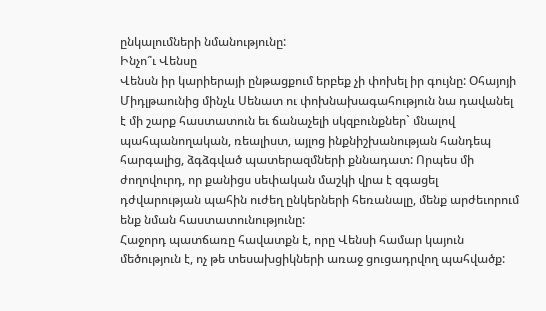ընկալումների նմանությունը:
Ինչո՞ւ Վենսը
Վենսն իր կարիերայի ընթացքում երբեք չի փոխել իր գույնը: Օհայոյի Միդլթաունից մինչև Սենատ ու փոխնախագահություն նա դավանել է մի շարք հաստատուն եւ ճանաչելի սկզբունքներ` մնալով պահպանողական, ռեալիստ, այլոց ինքնիշխանության հանդեպ հարգալից, ձգձգված պատերազմների քննադատ: Որպես մի ժողովուրդ, որ քանիցս սեփական մաշկի վրա է զգացել դժվարության պահին ուժեղ ընկերների հեռանալը, մենք արժեւորում ենք նման հաստատունությունը:
Հաջորդ պատճառը հավատքն է, որը Վենսի համար կայուն մեծություն է, ոչ թե տեսախցիկների առաջ ցուցադրվող պահվածք: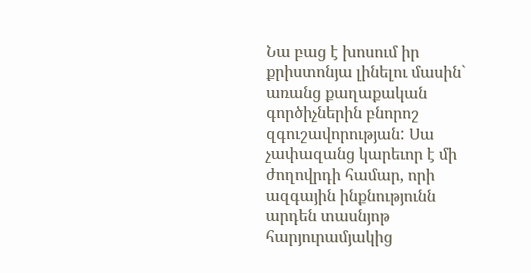Նա բաց է խոսում իր քրիստոնյա լինելու մասին` առանց քաղաքական գործիչներին բնորոշ զգուշավորության: Սա չափազանց կարեւոր է մի ժողովրդի համար, որի ազգային ինքնությունն արդեն տասնյոթ հարյուրամյակից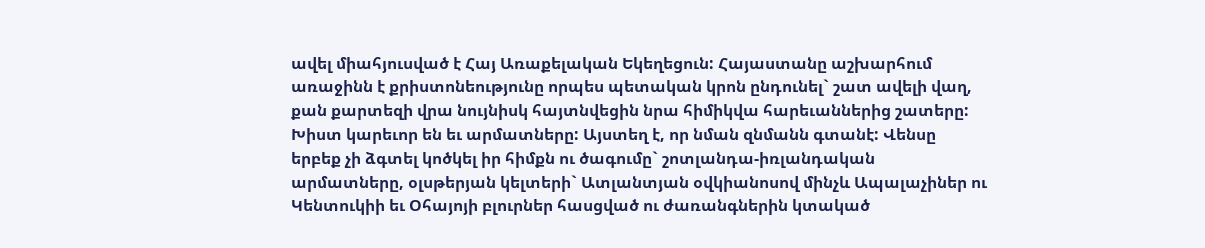ավել միահյուսված է Հայ Առաքելական Եկեղեցուն: Հայաստանը աշխարհում առաջինն է քրիստոնեությունը որպես պետական կրոն ընդունել` շատ ավելի վաղ, քան քարտեզի վրա նույնիսկ հայտնվեցին նրա հիմիկվա հարեւաններից շատերը:
Խիստ կարեւոր են եւ արմատները: Այստեղ է, որ նման զնմանն գտանէ: Վենսը երբեք չի ձգտել կոծկել իր հիմքն ու ծագումը` շոտլանդա-իռլանդական արմատները, օլսթերյան կելտերի` Ատլանտյան օվկիանոսով մինչև Ապալաչիներ ու Կենտուկիի եւ Օհայոյի բլուրներ հասցված ու ժառանգներին կտակած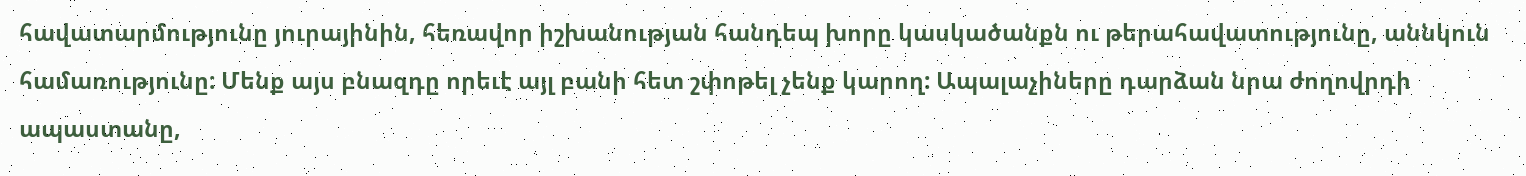հավատարմությունը յուրայինին, հեռավոր իշխանության հանդեպ խորը կասկածանքն ու թերահավատությունը, աննկուն համառությունը: Մենք այս բնազդը որեւէ այլ բանի հետ շփոթել չենք կարող: Ապալաչիները դարձան նրա ժողովրդի ապաստանը,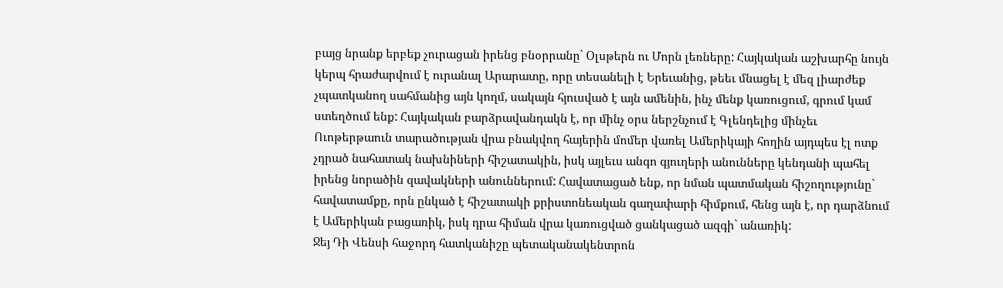բայց նրանք երբեք չուրացան իրենց բնօրրանը` Օլսթերն ու Մորն լեռները: Հայկական աշխարհը նույն կերպ հրաժարվում է ուրանալ Արարատը, որը տեսանելի է Երեւանից, թեեւ մնացել է մեզ լիարժեք չպատկանող սահմանից այն կողմ, սակայն հյուսված է այն ամենին, ինչ մենք կառուցում, գրում կամ ստեղծում ենք: Հայկական բարձրավանդակն է, որ մինչ օրս ներշնչում է Գլենդելից մինչեւ Ուոթերթաուն տարածության վրա բնակվող հայերին մոմեր վառել Ամերիկայի հողին այդպես էլ ոտք չդրած նահատակ նախնիների հիշատակին, իսկ այլեւս անգո գյուղերի անունները կենդանի պահել իրենց նորածին զավակների անուններում: Հավատացած ենք, որ նման պատմական հիշողությունը` հավատամքը, որն ընկած է հիշատակի քրիստոնեական գաղափարի հիմքում, հենց այն է, որ դարձնում է Ամերիկան բացառիկ, իսկ դրա հիման վրա կառուցված ցանկացած ազգի` անառիկ:
Ջեյ Դի Վենսի հաջորդ հատկանիշը պետականակենտրոն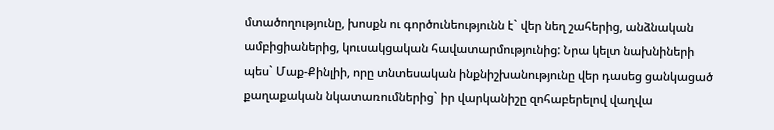մտածողությունը, խոսքն ու գործունեությունն է` վեր նեղ շահերից, անձնական ամբիցիաներից, կուսակցական հավատարմությունից: Նրա կելտ նախնիների պես` Մաք-Քինլիի, որը տնտեսական ինքնիշխանությունը վեր դասեց ցանկացած քաղաքական նկատառումներից` իր վարկանիշը զոհաբերելով վաղվա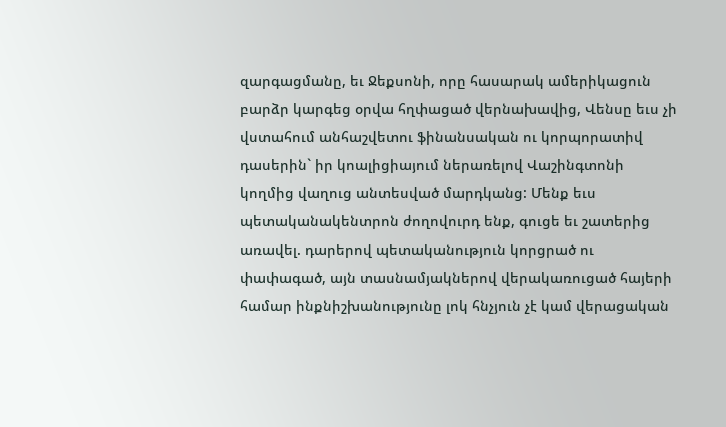զարգացմանը, եւ Ջեքսոնի, որը հասարակ ամերիկացուն բարձր կարգեց օրվա հղփացած վերնախավից, Վենսը եւս չի վստահում անհաշվետու ֆինանսական ու կորպորատիվ դասերին` իր կոալիցիայում ներառելով Վաշինգտոնի կողմից վաղուց անտեսված մարդկանց: Մենք եւս պետականակենտրոն ժողովուրդ ենք, գուցե եւ շատերից առավել. դարերով պետականություն կորցրած ու փափագած, այն տասնամյակներով վերակառուցած հայերի համար ինքնիշխանությունը լոկ հնչյուն չէ կամ վերացական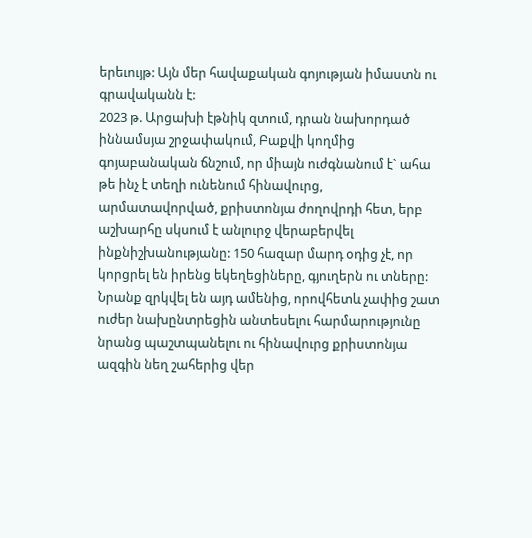երեւույթ: Այն մեր հավաքական գոյության իմաստն ու գրավականն է:
2023 թ. Արցախի էթնիկ զտում, դրան նախորդած իննամսյա շրջափակում, Բաքվի կողմից գոյաբանական ճնշում, որ միայն ուժգնանում է` ահա թե ինչ է տեղի ունենում հինավուրց, արմատավորված, քրիստոնյա ժողովրդի հետ, երբ աշխարհը սկսում է անլուրջ վերաբերվել ինքնիշխանությանը: 150 հազար մարդ օդից չէ, որ կորցրել են իրենց եկեղեցիները, գյուղերն ու տները: Նրանք զրկվել են այդ ամենից, որովհետև չափից շատ ուժեր նախընտրեցին անտեսելու հարմարությունը նրանց պաշտպանելու ու հինավուրց քրիստոնյա ազգին նեղ շահերից վեր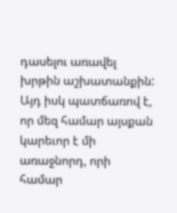դասելու առավել խրթին աշխատանքին: Այդ իսկ պատճառով է, որ մեզ համար այսքան կարեւոր է մի առաջնորդ, որի համար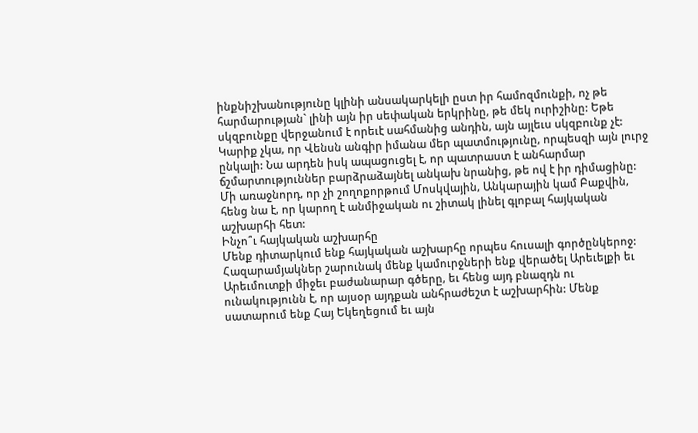ինքնիշխանությունը կլինի անսակարկելի ըստ իր համոզմունքի, ոչ թե հարմարության` լինի այն իր սեփական երկրինը, թե մեկ ուրիշինը: Եթե սկզբունքը վերջանում է որեւէ սահմանից անդին, այն այլեւս սկզբունք չէ:
Կարիք չկա, որ Վենսն անգիր իմանա մեր պատմությունը, որպեսզի այն լուրջ ընկալի: Նա արդեն իսկ ապացուցել է, որ պատրաստ է անհարմար ճշմարտություններ բարձրաձայնել անկախ նրանից, թե ով է իր դիմացինը: Մի առաջնորդ, որ չի շողոքորթում Մոսկվային, Անկարային կամ Բաքվին, հենց նա է, որ կարող է անմիջական ու շիտակ լինել գլոբալ հայկական աշխարհի հետ:
Ինչո՞ւ հայկական աշխարհը
Մենք դիտարկում ենք հայկական աշխարհը որպես հուսալի գործընկերոջ: Հազարամյակներ շարունակ մենք կամուրջների ենք վերածել Արեւելքի եւ Արեւմուտքի միջեւ բաժանարար գծերը, եւ հենց այդ բնազդն ու ունակությունն է, որ այսօր այդքան անհրաժեշտ է աշխարհին: Մենք սատարում ենք Հայ Եկեղեցում եւ այն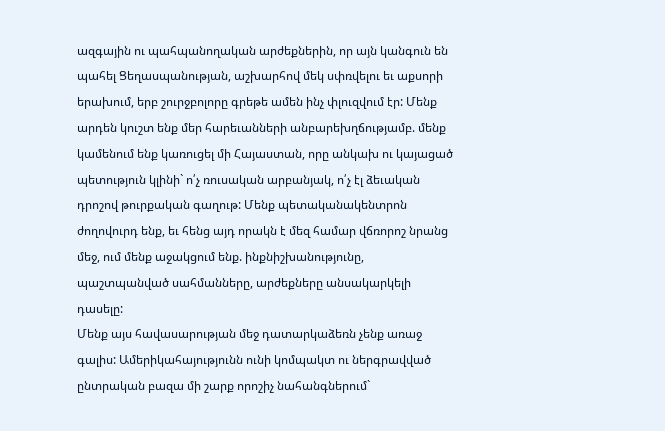ազգային ու պահպանողական արժեքներին, որ այն կանգուն են պահել Ցեղասպանության, աշխարհով մեկ սփռվելու եւ աքսորի երախում, երբ շուրջբոլորը գրեթե ամեն ինչ փլուզվում էր: Մենք արդեն կուշտ ենք մեր հարեւանների անբարեխղճությամբ. մենք կամենում ենք կառուցել մի Հայաստան, որը անկախ ու կայացած պետություն կլինի` ո՛չ ռուսական արբանյակ, ո՛չ էլ ձեւական դրոշով թուրքական գաղութ: Մենք պետականակենտրոն ժողովուրդ ենք, եւ հենց այդ որակն է մեզ համար վճռորոշ նրանց մեջ, ում մենք աջակցում ենք. ինքնիշխանությունը, պաշտպանված սահմանները, արժեքները անսակարկելի դասելը:
Մենք այս հավասարության մեջ դատարկաձեռն չենք առաջ գալիս: Ամերիկահայությունն ունի կոմպակտ ու ներգրավված ընտրական բազա մի շարք որոշիչ նահանգներում`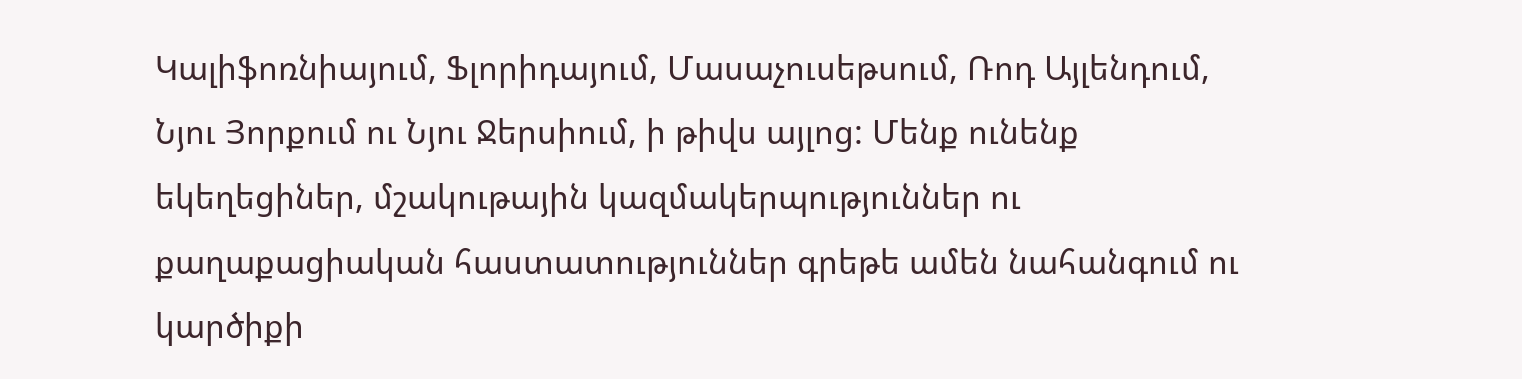Կալիֆոռնիայում, Ֆլորիդայում, Մասաչուսեթսում, Ռոդ Այլենդում, Նյու Յորքում ու Նյու Ջերսիում, ի թիվս այլոց: Մենք ունենք եկեղեցիներ, մշակութային կազմակերպություններ ու քաղաքացիական հաստատություններ գրեթե ամեն նահանգում ու կարծիքի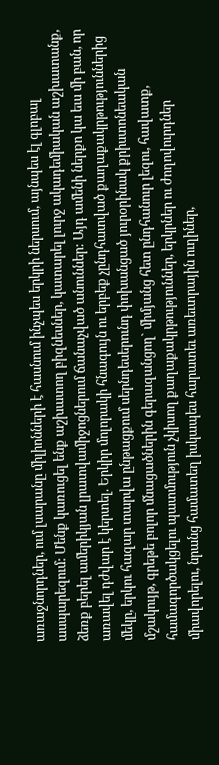առաջնորդներ, ում լսարանը միլիոնների է հասնում ինչպես երկրի ներսում, այնպես էլ գլոբալ ասպարեզում: Մենք կառուցել ենք աշխատող բիզնեսներ, կատարել լուրջ ակադեմիական աշխատանք, ձեռք բերել ամերիկյան լրատվամիջոցներում ճանաչված անուններ: Այդ ամենի ներքո կա եւս մի բան, որ առավել դժվար է կերտել. Երկիր մոլորակի հնագույն ու երբեք չընդհատված քաղաքակրթություններից մեկը, երկու հազար տարվա ընթացքում սերնդեսերունդ փոխանցած յուրօրինակ քրիստոնեական մշակույթ, գրեթե բոլոր մնացածներին գերազանցող` միմյանց հետ ընդհանուր լեզու, հավատք, համագործակցելու պատմություն չկիսող քաղաքակրթություններ, երկրներ ու ժողովուրդներ միավորելու, նրանց համատեղ իսկապես հարատեւ առեւտրային ուղիներ,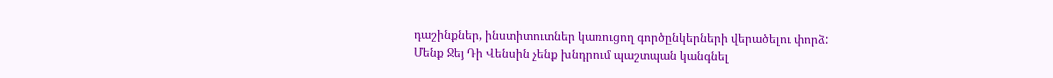դաշինքներ, ինստիտուտներ կառուցող գործընկերների վերածելու փորձ:
Մենք Ջեյ Դի Վենսին չենք խնդրում պաշտպան կանգնել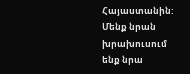Հայաստանին: Մենք նրան խրախուսում ենք նրա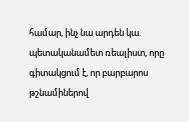համար, ինչ նա արդեն կա. պետականամետ ռեալիստ, որը գիտակցում է, որ բարբարոս թշնամիներով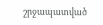շրջապատված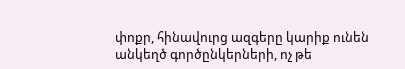փոքր, հինավուրց ազգերը կարիք ունեն անկեղծ գործընկերների, ոչ թե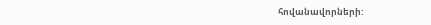հովանավորների: